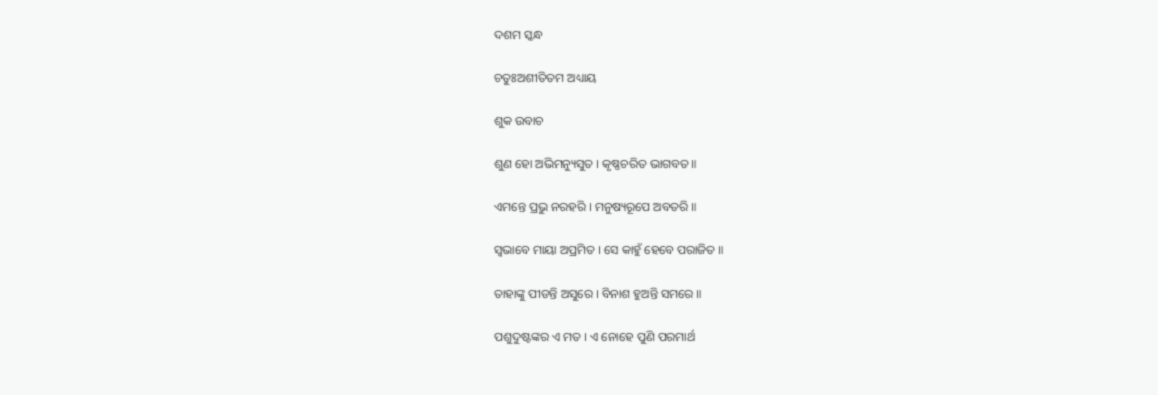ଦଶମ ସ୍କନ୍ଧ

ଚତୁଃଅଶୀତିତମ ଅଧ୍ୟାୟ

ଶୁକ ଉବାଚ

ଶୁଣ ହୋ ଅଭିମନ୍ୟୁସୁତ । କୃଷ୍ଣଚରିତ ଭାଗବତ ॥

ଏମନ୍ତେ ପ୍ରଭୁ ନରହରି । ମନୁଷ୍ୟରୂପେ ଅବତରି ॥

ସ୍ୱଭାବେ ମାୟା ଅପ୍ରମିତ । ସେ କାହୁଁ ହେବେ ପରାଜିତ ॥

ତାହାଙ୍କୁ ପୀଡନ୍ତି ଅସୁରେ । ବିନାଶ ହୁଅନ୍ତି ସମରେ ॥

ପଶୁଦୁଷ୍ଟଙ୍କର ଏ ମତ । ଏ ନୋହେ ପୁଣି ପରମାର୍ଥ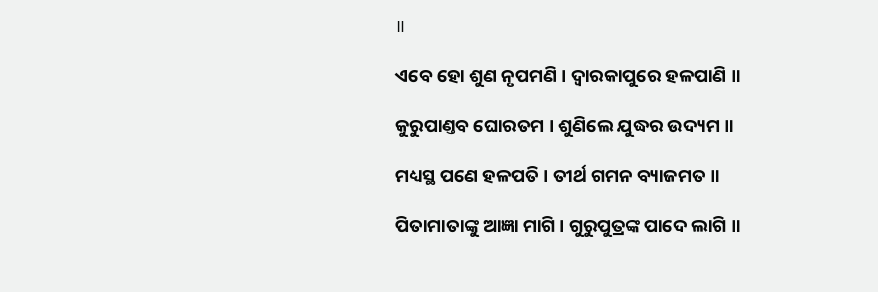॥

ଏବେ ହୋ ଶୁଣ ନୃପମଣି । ଦ୍ୱାରକାପୁରେ ହଳପାଣି ॥

କୁରୁପାଣ୍ତବ ଘୋରତମ । ଶୁଣିଲେ ଯୁଦ୍ଧର ଉଦ୍ୟମ ॥

ମଧ୍ୟସ୍ଥ ପଣେ ହଳପତି । ତୀର୍ଥ ଗମନ ବ୍ୟାଜମତ ॥

ପିତାମାତାଙ୍କୁ ଆଜ୍ଞା ମାଗି । ଗୁରୁପୁତ୍ରଙ୍କ ପାଦେ ଲାଗି ॥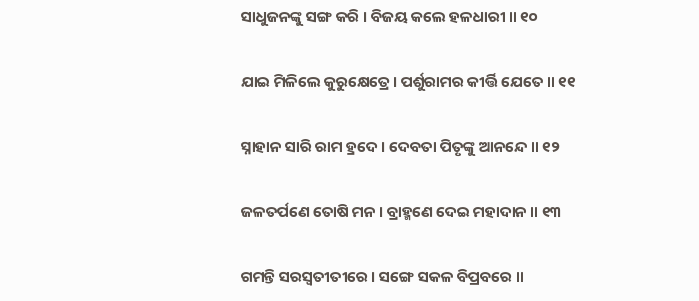ସାଧୁଜନଙ୍କୁ ସଙ୍ଗ କରି । ବିଜୟ କଲେ ହଳଧାରୀ ॥ ୧୦

ଯାଇ ମିଳିଲେ କୁରୁକ୍ଷେତ୍ରେ । ପର୍ଶୁରାମର କୀର୍ତ୍ତି ଯେତେ ॥ ୧୧

ସ୍ନାହାନ ସାରି ରାମ ହ୍ରଦେ । ଦେବତା ପିତୃଙ୍କୁ ଆନନ୍ଦେ ॥ ୧୨

ଜଳତର୍ପଣେ ତୋଷି ମନ । ବ୍ରାହ୍ମଣେ ଦେଇ ମହାଦାନ ॥ ୧୩

ଗମନ୍ତି ସରସ୍ୱତୀତୀରେ । ସଙ୍ଗେ ସକଳ ବିପ୍ରବରେ ॥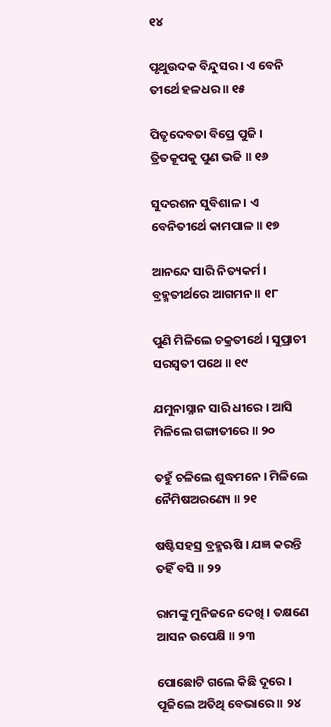୧୪

ପୃଥୁଉଦକ ବିନ୍ଦୁସର । ଏ ବେନି ତୀର୍ଥେ ହଳଧର ॥ ୧୫

ପିତୃଦେବତା ବିପ୍ରେ ପୁଜି । ତ୍ରିତକୂପକୁ ପୁଣ ଭଜି ॥ ୧୬

ସୁଦରଶନ ସୁବିଶାଳ । ଏ ବେନିତୀର୍ଥେ କାମପାଳ ॥ ୧୭

ଆନନ୍ଦେ ସାରି ନିତ୍ୟକର୍ମ । ବ୍ରହ୍ମତୀର୍ଥରେ ଆଗମନ ॥ ୧୮

ପୁଣି ମିଳିଲେ ଚକ୍ରତୀର୍ଥେ । ସୁପ୍ରାଚୀ ସରସ୍ୱତୀ ପଥେ ॥ ୧୯

ଯମୁନାସ୍ନାନ ସାରି ଧୀରେ । ଆସି ମିଳିଲେ ଗଙ୍ଗାତୀରେ ॥ ୨୦

ତହୁଁ ଚଳିଲେ ଶୁଦ୍ଧମନେ । ମିଳିଲେ ନୈମିଷଅରଣ୍ୟେ ॥ ୨୧

ଷଷ୍ଟିସହସ୍ର ବ୍ରହ୍ମଋଷି । ଯଜ୍ଞ କରନ୍ତି ତହିଁ ବସି ॥ ୨୨

ରାମଙ୍କୁ ମୁନିଜନେ ଦେଖି । ତକ୍ଷଣେ ଆସନ ଉପେକ୍ଷି ॥ ୨୩

ପୋଛୋଟି ଗଲେ କିଛି ଦୂରେ । ପୂଜିଲେ ଅତିଥି ବେଭାରେ ॥ ୨୪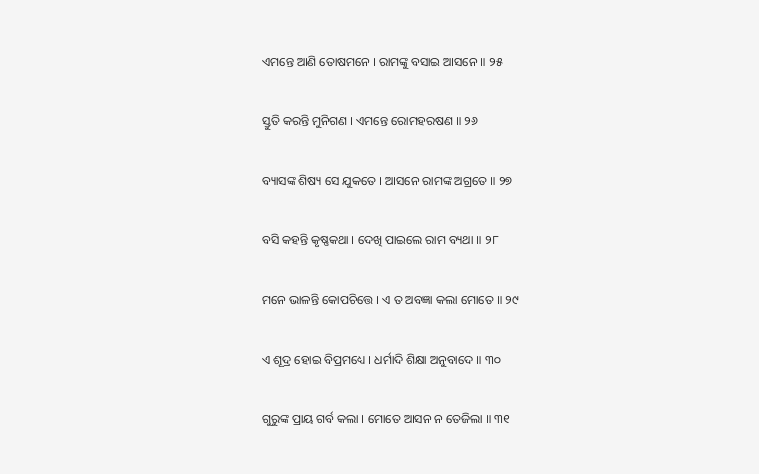ଏମନ୍ତେ ଆଣି ତୋଷମନେ । ରାମଙ୍କୁ ବସାଇ ଆସନେ ॥ ୨୫

ସ୍ତୁତି କରନ୍ତି ମୁନିଗଣ । ଏମନ୍ତେ ରୋମହରଷଣ ॥ ୨୬

ବ୍ୟାସଙ୍କ ଶିଷ୍ୟ ସେ ଯୁକତେ । ଆସନେ ରାମଙ୍କ ଅଗ୍ରତେ ॥ ୨୭

ବସି କହନ୍ତି କୃଷ୍ଣକଥା । ଦେଖି ପାଇଲେ ରାମ ବ୍ୟଥା ॥ ୨୮

ମନେ ଭାଳନ୍ତି କୋପଚିତ୍ତେ । ଏ ତ ଅବଜ୍ଞା କଲା ମୋତେ ॥ ୨୯

ଏ ଶୂଦ୍ର ହୋଇ ବିପ୍ରମଧ୍ୟେ । ଧର୍ମାଦି ଶିକ୍ଷା ଅନୁବାଦେ ॥ ୩୦

ଗୁରୁଙ୍କ ପ୍ରାୟ ଗର୍ବ କଲା । ମୋତେ ଆସନ ନ ତେଜିଲା ॥ ୩୧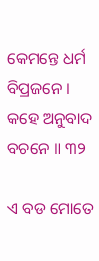କେମନ୍ତେ ଧର୍ମ ବିପ୍ରଜନେ । କହେ ଅନୁବାଦ ବଚନେ ॥ ୩୨

ଏ ବଡ ମୋତେ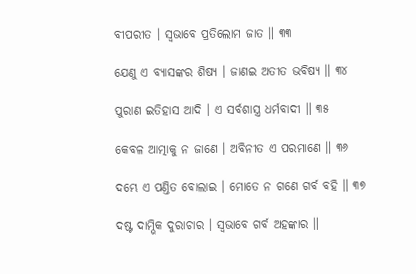ବୀପରୀତ । ସ୍ୱଭାବେ ପ୍ରତିଲୋମ ଜାତ ॥ ୩୩

ଯେଣୁ ଏ ବ୍ୟାସଙ୍କର ଶିଷ୍ୟ । ଜାଣଇ ଅତୀତ ଭବିଷ୍ୟ ॥ ୩୪

ପୁରାଣ ଇତିହାସ ଆଦି । ଏ ସର୍ବଶାସ୍ତ୍ର ଧର୍ମବାଦୀ ॥ ୩୫

କେବଳ ଆତ୍ମାକୁ ନ ଜାଣେ । ଅବିନୀତ ଏ ପରମାଣେ ॥ ୩୬

ଦମ୍ଭେ ଏ ପଣ୍ତିତ ବୋଲାଇ । ମୋତେ ନ ଗଣେ ଗର୍ବ ବହି ॥ ୩୭

ଦଷ୍ଟ ଦାମ୍ଭିକ ଦୁରାଚାର । ସ୍ୱଭାବେ ଗର୍ବ ଅହଙ୍କାର ॥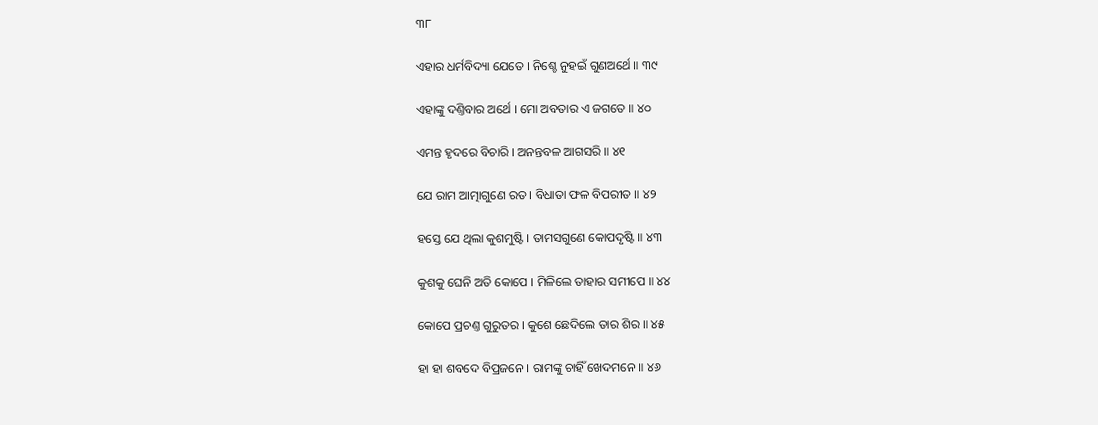୩୮

ଏହାର ଧର୍ମବିଦ୍ୟା ଯେତେ । ନିଶ୍ଚେ ନୁହଇଁ ଗୁଣଅର୍ଥେ ॥ ୩୯

ଏହାଙ୍କୁ ଦଣ୍ତିବାର ଅର୍ଥେ । ମୋ ଅବତାର ଏ ଜଗତେ ॥ ୪୦

ଏମନ୍ତ ହୃଦରେ ବିଚାରି । ଅନନ୍ତବଳ ଆଗସରି ॥ ୪୧

ଯେ ରାମ ଆତ୍ମାଗୁଣେ ରତ । ବିଧାତା ଫଳ ବିପରୀତ ॥ ୪୨

ହସ୍ତେ ଯେ ଥିଲା କୁଶମୁଷ୍ଟି । ତାମସଗୁଣେ କୋପଦୃଷ୍ଟି ॥ ୪୩

କୁଶକୁ ଘେନି ଅତି କୋପେ । ମିଳିଲେ ତାହାର ସମୀପେ ॥ ୪୪

କୋପେ ପ୍ରଚଣ୍ତ ଗୁରୁତର । କୁଶେ ଛେଦିଲେ ତାର ଶିର ॥ ୪୫

ହା ହା ଶବଦେ ବିପ୍ରଜନେ । ରାମଙ୍କୁ ଚାହିଁ ଖେଦମନେ ॥ ୪୬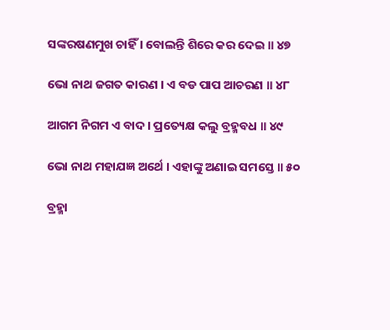ସଙ୍କରଷଣମୁଖ ଚାହିଁ । ବୋଲନ୍ତି ଶିରେ କର ଦେଇ ॥ ୪୭

ଭୋ ନାଥ ଜଗତ କାରଣ । ଏ ବଡ ପାପ ଆଚରଣ ॥ ୪୮

ଆଗମ ନିଗମ ଏ ବାଦ । ପ୍ରତ୍ୟେକ୍ଷ କଲୁ ବ୍ରହ୍ମବଧ ॥ ୪୯

ଭୋ ନାଥ ମହାଯଜ୍ଞ ଅର୍ଥେ । ଏହାଙ୍କୁ ଅଣାଇ ସମସ୍ତେ ॥ ୫୦

ବ୍ରହ୍ମା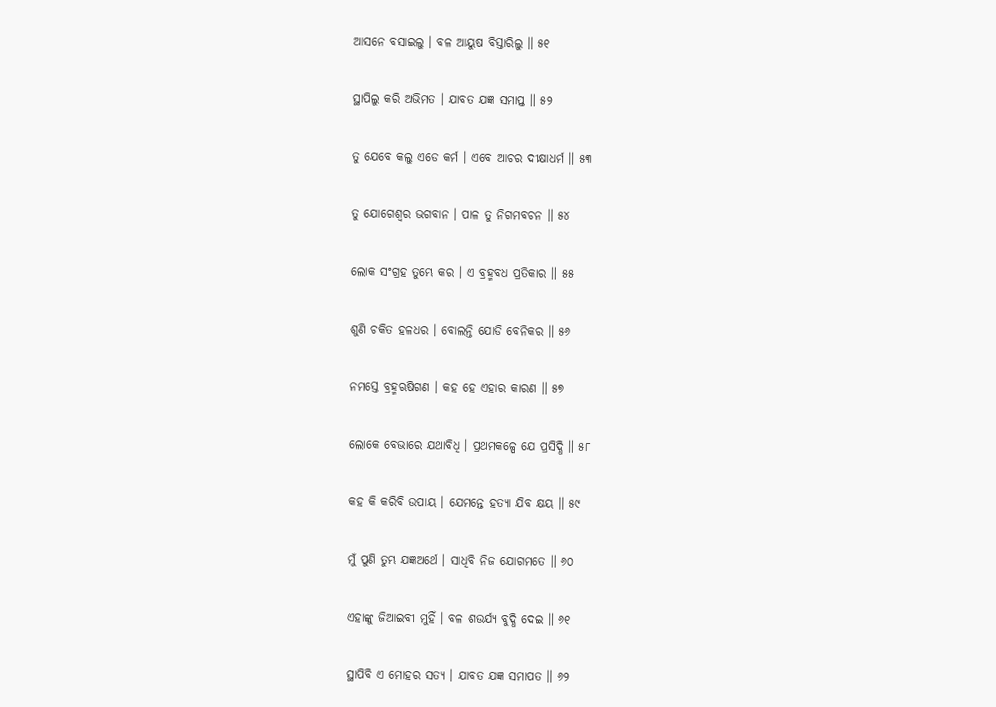ଆସନେ ବସାଇଲୁ । ବଳ ଆୟୁଷ ବିସ୍ତାରିଲୁ ॥ ୫୧

ସ୍ଥାପିଲୁ କରି ଅଭିମତ । ଯାବତ ଯଜ୍ଞ ସମାପ୍ତ ॥ ୫୨

ତୁ ଯେବେ କଲୁ ଏଡେ କର୍ମ । ଏବେ ଆଚର ଦୀକ୍ଷାଧର୍ମ ॥ ୫୩

ତୁ ଯୋଗେଶ୍ୱର ଭଗବାନ । ପାଳ ତୁ ନିଗମବଚନ ॥ ୫୪

ଲୋକ ସଂଗ୍ରହ ତୁମ୍ଭେ କର । ଏ ବ୍ରହ୍ମବଧ ପ୍ରତିକାର ॥ ୫୫

ଶୁଣି ଚକିତ ହଳଧର । ବୋଲନ୍ତି ଯୋଡି ବେନିକର ॥ ୫୬

ନମସ୍ତେ ବ୍ରହ୍ମଋଷିଗଣ । କହ ହେ ଏହାର କାରଣ ॥ ୫୭

ଲୋକେ ବେଭାରେ ଯଥାବିଧି । ପ୍ରଥମକଳ୍ପେ ଯେ ପ୍ରସିଦ୍ଧି ॥ ୫୮

କହ କି କରିବି ଉପାୟ । ଯେମନ୍ତେ ହତ୍ୟା ଯିବ କ୍ଷୟ ॥ ୫୯

ମୁଁ ପୁଣି ତୁମ୍ଭ ଯଜ୍ଞଅର୍ଥେ । ସାଧିବି ନିଜ ଯୋଗମତେ ॥ ୬୦

ଏହାଙ୍କୁ ଜିଆଇବୀ ମୁହିଁ । ବଳ ଶଉର୍ଯ୍ୟ ବୁଦ୍ଧି ଦେଇ ॥ ୬୧

ସ୍ଥାପିବି ଏ ମୋହର ସତ୍ୟ । ଯାବତ ଯଜ୍ଞ ସମାପତ ॥ ୬୨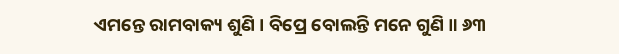ଏମନ୍ତେ ରାମବାକ୍ୟ ଶୁଣି । ବିପ୍ରେ ବୋଲନ୍ତି ମନେ ଗୁଣି ॥ ୬୩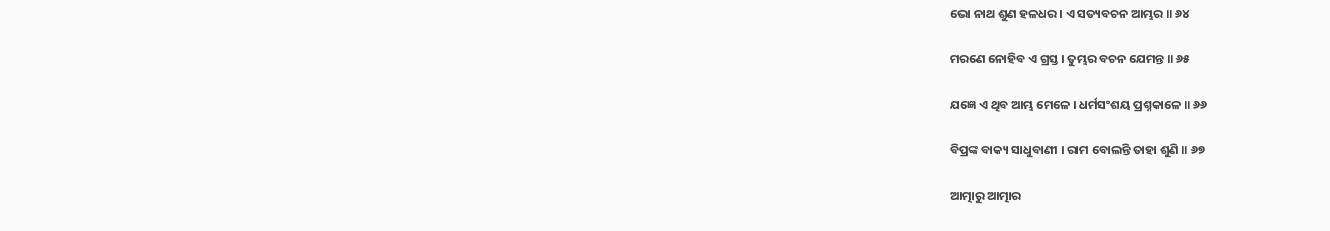ଭୋ ନାଥ ଶୁଣ ହଳଧର । ଏ ସତ୍ୟବଚନ ଆମ୍ଭର ॥ ୬୪

ମରଣେ ନୋହିବ ଏ ଗ୍ରସ୍ତ । ତୁମ୍ଭର ବଚନ ଯେମନ୍ତ ॥ ୬୫

ଯଜ୍ଞେ ଏ ଥିବ ଆମ୍ଭ ମେଳେ । ଧର୍ମସଂଶୟ ପ୍ରଶ୍ନକାଳେ ॥ ୬୬

ବିପ୍ରଙ୍କ ବାକ୍ୟ ସାଧୁବାଣୀ । ରାମ ବୋଲନ୍ତି ତାହା ଶୁଣି ॥ ୬୭

ଆତ୍ମାରୁ ଆତ୍ମାର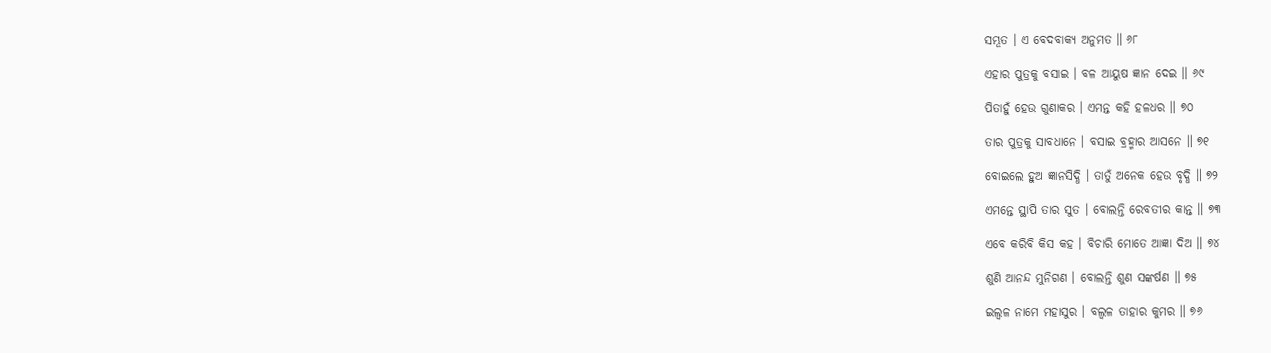ସମ୍ଭୂତ । ଏ ବେଦବାକ୍ୟ ଅନୁମତ ॥ ୬୮

ଏହାର ପୁତ୍ରକୁ ବସାଇ । ବଳ ଆୟୁଷ ଜ୍ଞାନ ଦେଇ ॥ ୬୯

ପିତାହୁଁ ହେଉ ଗୁଣାକର । ଏମନ୍ତ କହି ହଳଧର ॥ ୭୦

ତାର ପୁତ୍ରକୁ ସାବଧାନେ । ବସାଇ ବ୍ରହ୍ମାର ଆସନେ ॥ ୭୧

ବୋଇଲେ ହୁଅ ଜ୍ଞାନସିଦ୍ଧି । ତାତୁଁ ଅନେକ ହେଉ ବୃଦ୍ଧି ॥ ୭୨

ଏମନ୍ତେ ସ୍ଥାପି ତାର ସୁତ । ବୋଲନ୍ତି ରେବତୀର କାନ୍ତ ॥ ୭୩

ଏବେ କରିବି କିସ କହ । ବିଚାରି ମୋତେ ଆଜ୍ଞା ଦିଅ ॥ ୭୪

ଶୁଣି ଆନନ୍ଦ ମୁନିଗଣ । ବୋଲନ୍ତି ଶୁଣ ସଙ୍କର୍ଷଣ ॥ ୭୫

ଇଲ୍ୱଳ ନାମେ ମହାସୁର । ବଲ୍ୱଳ ତାହାର କୁମର ॥ ୭୬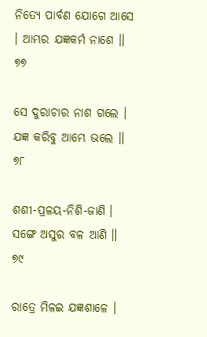ନିତ୍ୟେ ପାର୍ବଣ ଯୋଗେ ଆସେ । ଆମ୍ଭର ଯଜ୍ଞକର୍ମ ନାଶେ ॥ ୭୭

ସେ ଦୁରାଚାର ନାଶ ଗଲେ । ଯଜ୍ଞ କରିବୁ ଆମ୍ଭେ ଭଲେ ॥ ୭୮

ଶଶୀ-ପ୍ରଳୟ-ନିଶି-ଜାଣି । ସଙ୍ଗେ ଅସୁର ବଳ ଆଣି ॥ ୭୯

ରାତ୍ରେ ମିଳଇ ଯଜ୍ଞଶାଳେ ।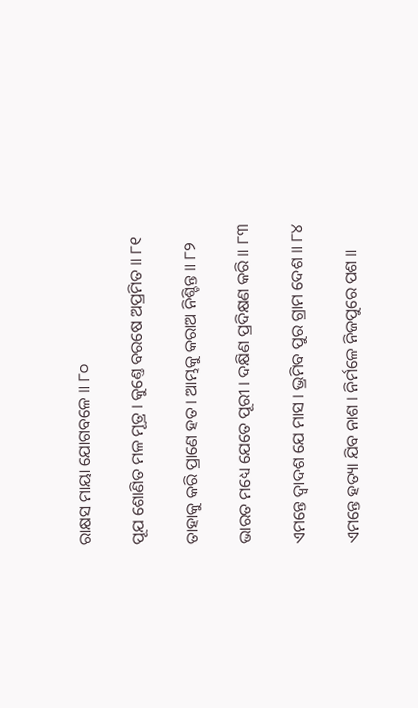ରାକ୍ଷସ ମାୟା ଯୋଗବଳେ ॥ ୮୦

ପୂଯ ଶୋଣିତ ମଳ ମୂତ୍ର । କୁଣ୍ତେ ବରଷେ ଅପ୍ରମିତ ॥ ୮୧

ତାହାକୁ କରି ପ୍ରାଣେ ହତ । ଆମ୍ଭକୁ କରାଅ ନିଶ୍ଚିନ୍ତ ॥ ୮୨

ଭାରତ ମଧ୍ୟେ ଯେତେ ପୂରୀ । ଦକ୍ଷିଣ ପ୍ରଦିକ୍ଷଣ କରି ॥ ୮୩

ଏମନ୍ତେ ଦ୍ୱାଦଶ ଯେ ମାସ । ଭ୍ରମିବ ପୁର ଗ୍ରାମ ଦେଶ ॥ ୮୪

ଏମନ୍ତେ ହତ୍ୟା ଯିବ ନାଶ । ନିର୍ମଳେ ନିଜପୁରେ ପଶ ॥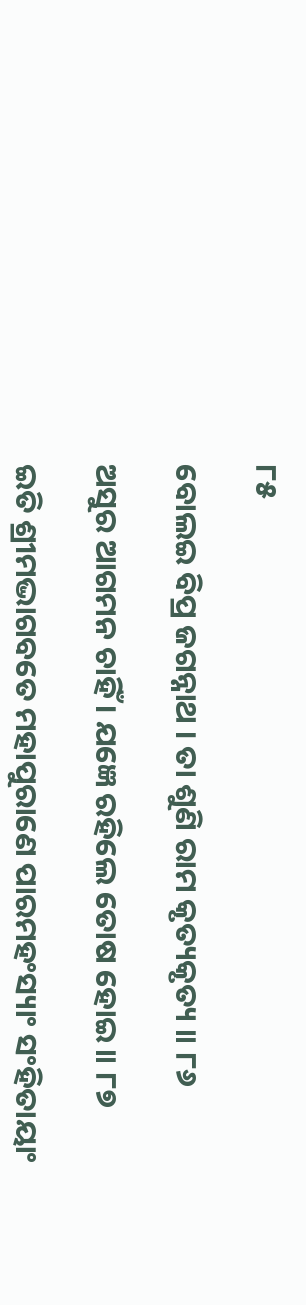୮୫

ବୋଲଇ ବିପ୍ର ଜଗନ୍ନାଥ । ତା ଶୁଣି ରାମ କୃତ୍ୟକୃତ୍ୟ ॥ ୮୬

ଅସୁର ଆଗମନ ଚାହିଁ । ଯଜ୍ଞେ ରହିଲେ ତୋଷ ହୋଇ ॥ ୮୭

ଇତି ଶ୍ରୀମଦ୍ଭାଗବତେ ମହାପୁରାଣେ ପାରମହଂସ୍ୟାଂ ସଂହିତାୟାଂ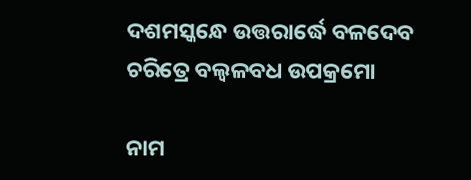ଦଶମସ୍କନ୍ଧେ ଉତ୍ତରାର୍ଦ୍ଧେ ବଳଦେବ ଚରିତ୍ରେ ବଲ୍ୱଳବଧ ଉପକ୍ରମୋ

ନାମ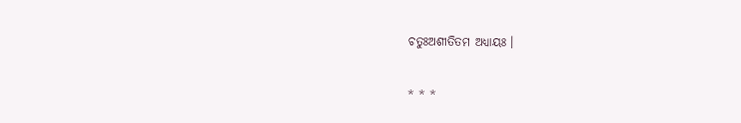ଚତୁଃଅଶୀତିତମ ଅଧ୍ୟାୟଃ ।

* * *